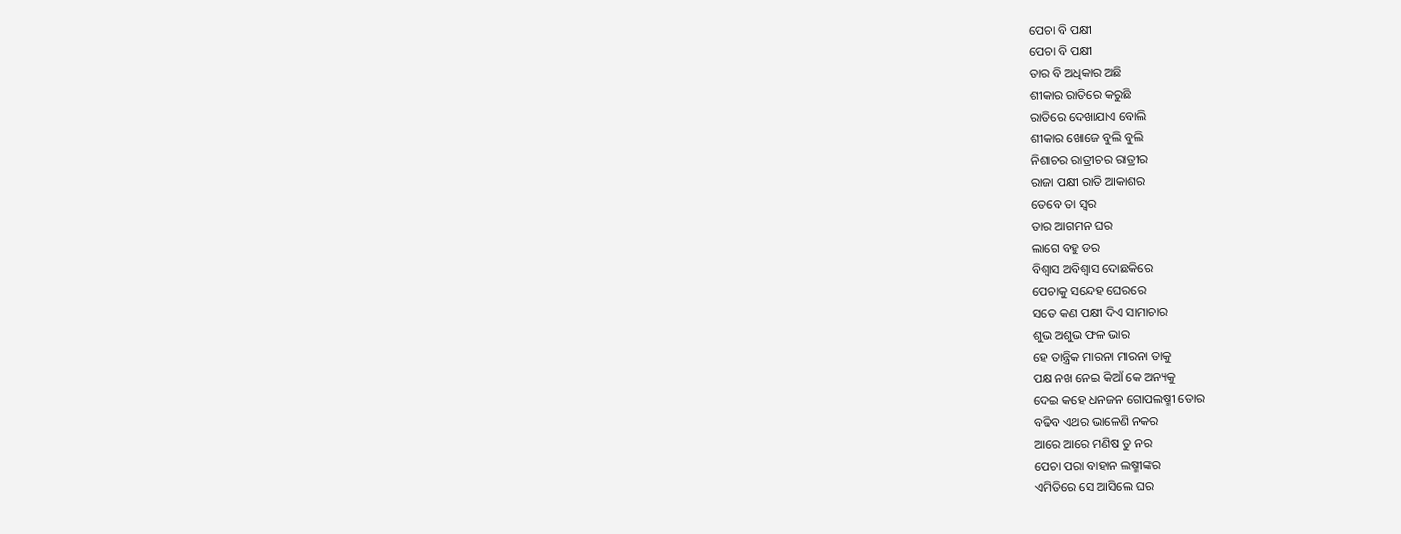ପେଚା ବି ପକ୍ଷୀ
ପେଚା ବି ପକ୍ଷୀ
ତାର ବି ଅଧିକାର ଅଛି
ଶୀକାର ରାତିରେ କରୁଛି
ରାତିରେ ଦେଖାଯାଏ ବୋଲି
ଶୀକାର ଖୋଜେ ବୁଲି ବୁଲି
ନିଶାଚର ରାତ୍ରୀଚର ରାତ୍ରୀର
ରାଜା ପକ୍ଷୀ ରାତି ଆକାଶର
ତେବେ ତା ସ୍ୱର
ତାର ଆଗମନ ଘର
ଲାଗେ ବହୁ ଡର
ବିଶ୍ୱାସ ଅବିଶ୍ୱାସ ଦୋଛକିରେ
ପେଚାକୁ ସନ୍ଦେହ ଘେରରେ
ସତେ କଣ ପକ୍ଷୀ ଦିଏ ସାମାଚାର
ଶୁଭ ଅଶୁଭ ଫଳ ଭାର
ହେ ତାନ୍ତ୍ରିକ ମାରନା ମାରନା ତାକୁ
ପକ୍ଷ ନଖ ନେଇ କିଆଁ କେ ଅନ୍ୟକୁ
ଦେଇ କହେ ଧନଜନ ଗୋପଲଷ୍ମୀ ତୋର
ବଢିବ ଏଥର ଭାଳେଣି ନକର
ଆରେ ଆରେ ମଣିଷ ତୁ ନର
ପେଚା ପରା ବାହାନ ଲଷ୍ମୀଙ୍କର
ଏମିତିରେ ସେ ଆସିଲେ ଘର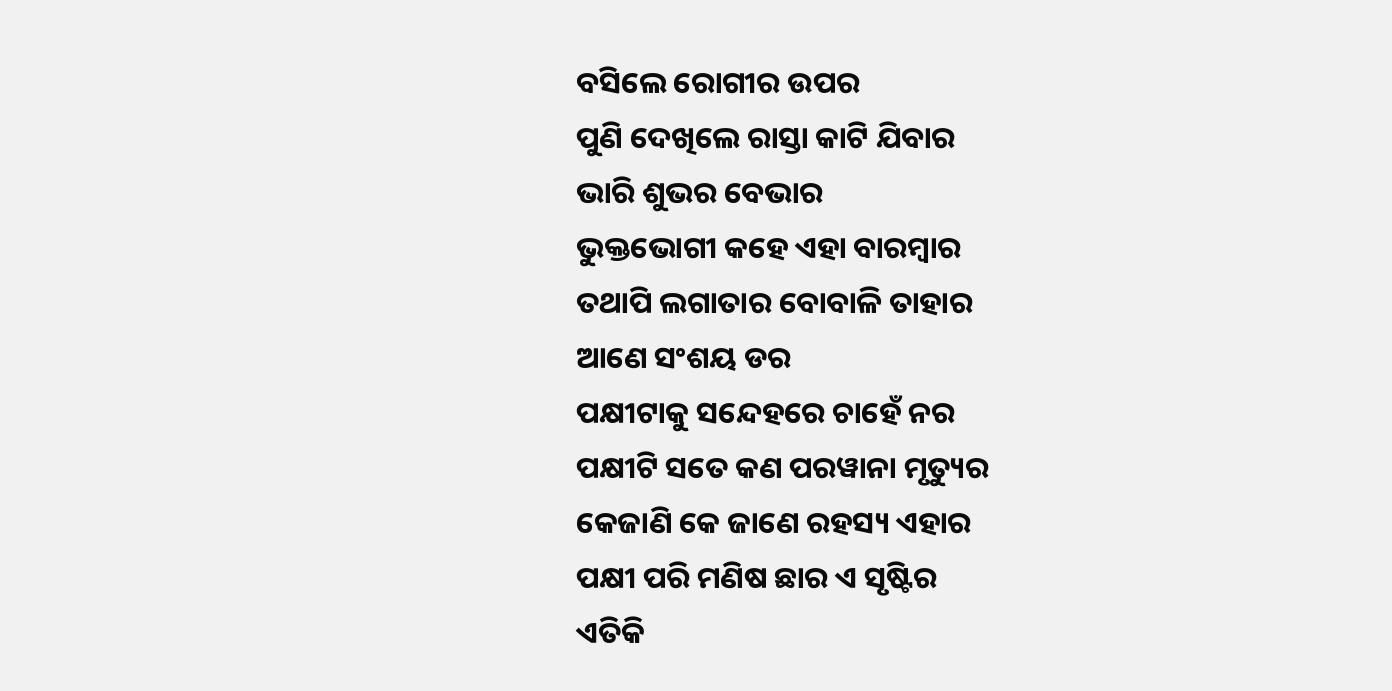ବସିଲେ ରୋଗୀର ଉପର
ପୁଣି ଦେଖିଲେ ରାସ୍ତା କାଟି ଯିବାର
ଭାରି ଶୁଭର ବେଭାର
ଭୁକ୍ତଭୋଗୀ କହେ ଏହା ବାରମ୍ବାର
ତଥାପି ଲଗାତାର ବୋବାଳି ତାହାର
ଆଣେ ସଂଶୟ ଡର
ପକ୍ଷୀଟାକୁ ସନ୍ଦେହରେ ଚାହେଁ ନର
ପକ୍ଷୀଟି ସତେ କଣ ପରୱାନା ମୃତ୍ୟୁର
କେଜାଣି କେ ଜାଣେ ରହସ୍ୟ ଏହାର
ପକ୍ଷୀ ପରି ମଣିଷ ଛାର ଏ ସୃଷ୍ଟିର
ଏତିକି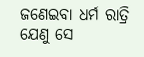ଜଣେଇବା ଧର୍ମ ରାତ୍ରି
ଯେଣୁ ସେ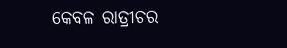କେବଳ ରାତ୍ରୀଚର